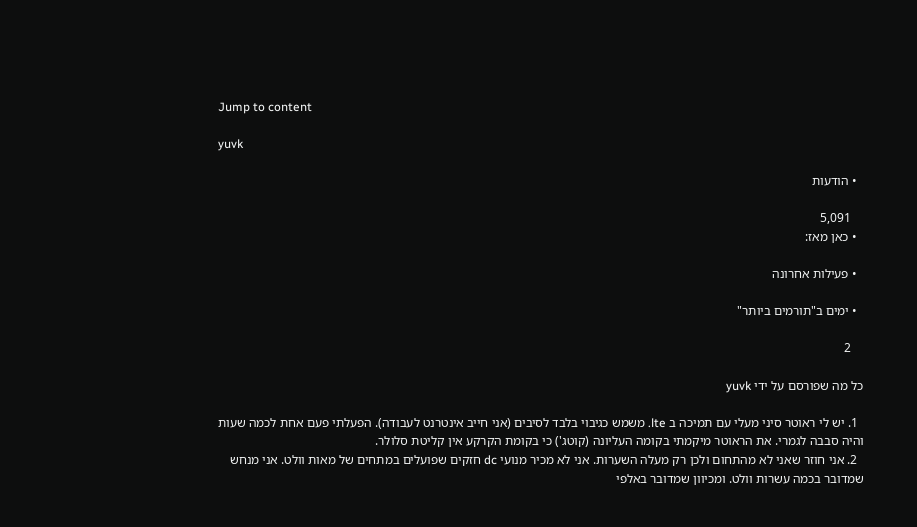Jump to content

yuvk

  • הודעות

    5,091
  • כאן מאז:

  • פעילות אחרונה

  • ימים ב"תורמים ביותר"

    2

כל מה שפורסם על ידי yuvk

  1. יש לי ראוטר סיני מעלי עם תמיכה ב lte. משמש כגיבוי בלבד לסיבים (אני חייב אינטרנט לעבודה). הפעלתי פעם אחת לכמה שעות והיה סבבה לגמרי. את הראוטר מיקמתי בקומה העליונה (קוטג') כי בקומת הקרקע אין קליטת סלולר.
  2. אני חוזר שאני לא מהתחום ולכן רק מעלה השערות. אני לא מכיר מנועי dc חזקים שפועלים במתחים של מאות וולט. אני מנחש שמדובר בכמה עשרות וולט. ומכיוון שמדובר באלפי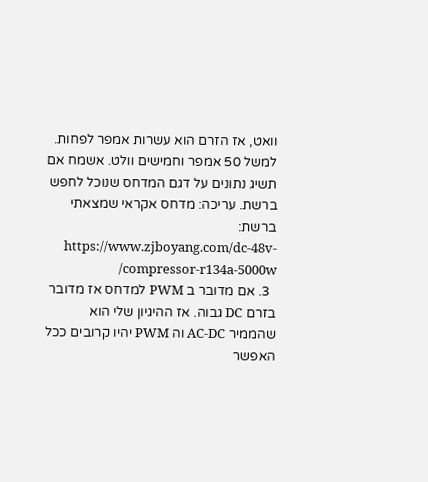וואט, אז הזרם הוא עשרות אמפר לפחות. למשל 50 אמפר וחמישים וולט. אשמח אם תשיג נתונים על דגם המדחס שנוכל לחפש ברשת. עריכה: מדחס אקראי שמצאתי ברשת: https://www.zjboyang.com/dc-48v-compressor-r134a-5000w/
  3. אם מדובר ב PWM למדחס אז מדובר בזרם DC גבוה. אז ההיגיון שלי הוא שהממיר AC-DC וה PWM יהיו קרובים ככל האפשר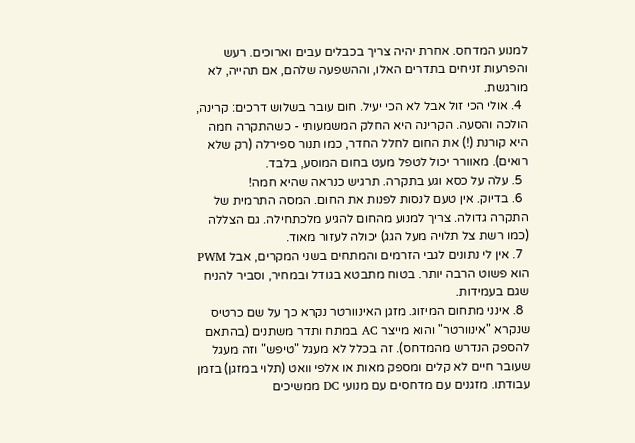למנוע המדחס. אחרת יהיה צריך בכבלים עבים וארוכים. רעש והפרעות זניחים בתדרים האלו, וההשפעה שלהם, אם תהייה, לא מורגשת.
  4. אולי הכי זול אבל לא הכי יעיל. חום עובר בשלוש דרכים: קרינה, הולכה והסעה. הקרינה היא החלק המשמעותי - כשהתקרה חמה היא קורנת (!) את החום לחלל החדר, כמו תנור ספירלה (רק שלא רואים). מאוורר יכול לטפל מעט בחום המוסע, בלבד.
  5. עלה על כסא וגע בתקרה. תרגיש כנראה שהיא חמה!
  6. בדיוק. אין טעם לנסות לפנות את החום. המסה התרמית של התקרה גדולה. צריך למנוע מהחום להגיע מלכתחילה. גם הצללה (כמו רשת צל תלויה מעל הגג) יכולה לעזור מאוד.
  7. אין לי נתונים לגבי הזרמים והמתחים בשני המקרים, אבל PWM הוא פשוט הרבה יותר. בטוח מתבטא בגודל ובמחיר, וסביר להניח שגם בעמידות.
  8. אינני מתחום המיזוג. מזגן האינוורטר נקרא כך על שם כרטיס שנקרא "אינוורטר" והוא מייצר AC במתח ותדר משתנים (בהתאם להספק הנדרש מהמדחס). זה בכלל לא מעגל "טיפש" וזה מעגל שעובר חיים לא קלים ומספק מאות או אלפי וואט (תלוי במזגן) בזמן עבודתו. מזגנים עם מדחסים עם מנועי DC ממשיכים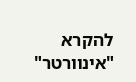להקרא "אינוורטר"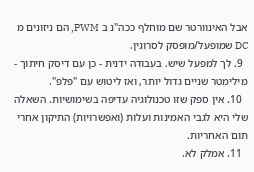אבל האינוורטר שם מוחלף ככה"נ ב PWM, הם ניזונים מ DC שמופעל/מופסק לסרוגין.
  9. לך למפעל שיש. בעבודה ידנית - כן עם דיסק חיתוך - מילימטר שניים גדול יותר, ואז ליטוש עם "פלפ".
  10. אין ספק שזו טכנולוגיה עדיפה בשימושיות. השאלה שלי היא לגבי האמינות ועלות (ואפשרויות) התיקון אחרי תום האחריות.
  11. אמלק לא.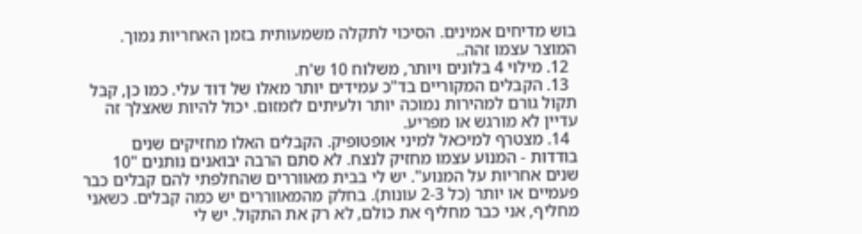בוש מדיחים אמינים. הסיכוי לתקלה משמעותית בזמן האחריות נמוך. המוצר עצמו זהה..
  12. מילוי 4 בלונים ויותר, משלוח 10 ש'ח.
  13. הקבלים המקוריים בד"כ עמידים יותר מאלו של דוד עלי. כמו כן, קבל תקול גורם למהירות נמוכה יותר ולעיתים לזמזום. יכול להיות שאצלך זה עדיין לא מורגש או מפריע.
  14. מצטרף למיכאל למיני אופטופיק. הקבלים האלו מחזיקים שנים בודדות - המנוע עצמו מחזיק לנצח. לא סתם הרבה יבואנים נותנים "10 שנים אחריות על המנוע". יש לי בבית מאווררים שהחלפתי להם קבלים כבר פעמיים או יותר (כל 2-3 עונות). בחלק מהמאווררים יש כמה קבלים. כשאני מחליף, אני כבר מחליף את כולם, לא רק את התקול. יש לי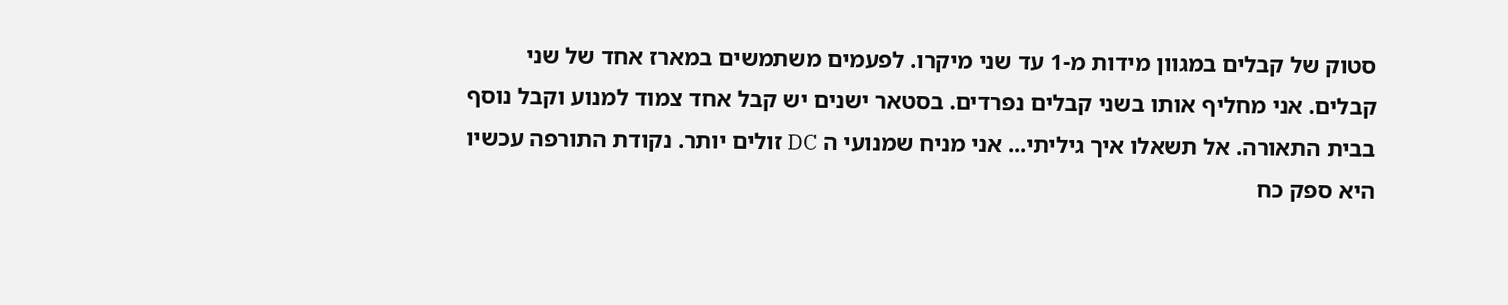סטוק של קבלים במגוון מידות מ-1 עד שני מיקרו. לפעמים משתמשים במארז אחד של שני קבלים. אני מחליף אותו בשני קבלים נפרדים. בסטאר ישנים יש קבל אחד צמוד למנוע וקבל נוסף בבית התאורה. אל תשאלו איך גיליתי... אני מניח שמנועי ה DC זולים יותר. נקודת התורפה עכשיו היא ספק כח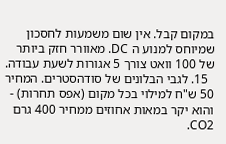במקום קבל. אין שום משמעות לחסכון שמיוחס למנוע ה DC. מאוורר חזק ביותר של 100 וואט צורך 5 אגורות לשעת עבודה.
  15. לגבי הבלונים של סודהסטרים. המחיר 50 ש"ח למילוי בכל מקום (אפס תחרות) - והוא יקר במאות אחוזים ממחיר 400 גרם CO2.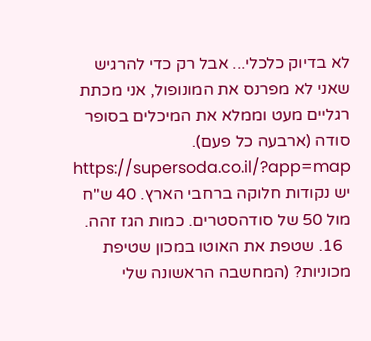לא בדיוק כלכלי... אבל רק כדי להרגיש שאני לא מפרנס את המונופול, אני מכתת רגליים מעט וממלא את המיכלים בסופר סודה (ארבעה כל פעם). https://supersoda.co.il/?app=map יש נקודות חלוקה ברחבי הארץ. 40 ש"ח מול 50 של סודהסטרים. כמות הגז זהה.
  16. שטפת את האוטו במכון שטיפת מכוניות? (המחשבה הראשונה שלי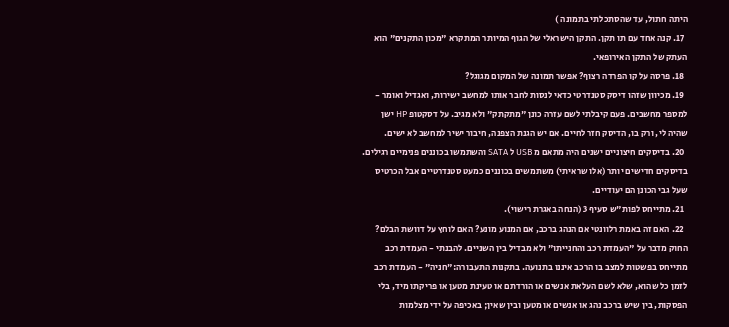היתה חתול, עד שהסתכלתי בתמונה )
  17. קנה אחד עם תו תקן. התקן הישראלי של הגוף המיותר המתקרא "מכון התקנים" הוא העתק של התקן האירופאי.
  18. פרסה על קו הפרדה רצוף? אפשר תמונה של המקום מגוגל?
  19. מכיוון שזהו דיסק סטנדרטי כדאי לנסות לחבר אותו למחשב ישירות, ואגדיל ואומר - למספר מחשבים. פעם קיבלתי לשם עזרה כונן "מתקתק" ולא מגיב. על דסקטופ HP ישן שהיה לי, ורק בו, הדיסק חזר לחיים. אם יש הגנת הצפנה, חיבור ישיר למחשב לא ישים.
  20. בדיסקים חיצוניים ישנים היה מתאם מ USB ל SATA והשתמשו בכוננים פנימיים רגילים. בדיסקים חדישים יותר (אלו שראיתי) משתמשים בכוננים כמעט סטנדרטיים אבל הכרטיס שעל גבי הכונן הם יעודיים.
  21. מתייחס לפות"ש סעיף 3 (הנחה באגרת רישוי).
  22. האם זה באמת רלוונטי אם הנהג ברכב, אם המנוע מונע? האם לוחץ על דוושת הבלם? החוק מדבר על "העמדת רכב והחנייתו" ולא מבדיל בין השניים. להבנתי - העמדת רכב מתייחס בפשטות למצב בו הרכב איננו בתנועה. בתקנות התעבורה:"חניה" - העמדת רכב לזמן כל שהוא, שלא לשם העלאת אנשים או הורדתם או טעינת מטען או פריקתו מיד, בלי הפסקות, בין שיש ברכב נהג או אנשים או מטען ובין שאין; באכיפה על ידי מצלמות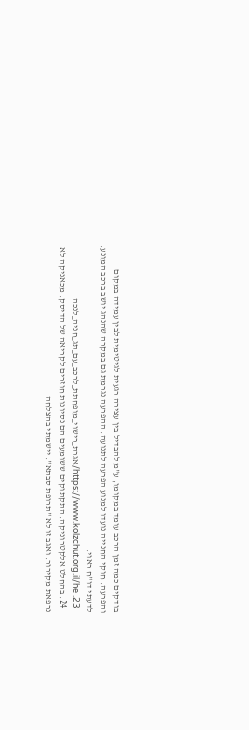בודקים כמה זמן הרכב עומד במקומו, ע"מ להבדיל בין עצירה רגעית לגיטימית לבין עמידה במקום והפרעה. חוקי החנייה נועדו למנוע הפרעה לתנועה. ההפרעה נגרמת גם במקרה שהנהג יושב ברכב המונע. לדעתי דו"ח ראוי.
  23. https://www.kolzchut.org.il/he/אגרת_רישוי_מופחתת_לרכב_עם_תג_חניה_לנכה
  24. בהחלט אלקטרוניקה. התקתוקים ששומעים הם נסיונות חוזרים לקריאה של הדיסק. מכאניקה לא נרפאת מקירור. ואגב זו לא "תרופת סבתא". יישמתי בהצלחה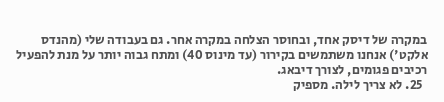במקרה של דיסק אחד, ובחוסר הצלחה במקרה אחר. גם בעבודה שלי (מהנדס אלקט') אנחנו משתמשים בקירור (עד מינוס 40) ומתח גבוה יותר על מנת להפעיל רכיבים פגומים, לצורך דיבאג.
  25. לא צריך לילה. מספיק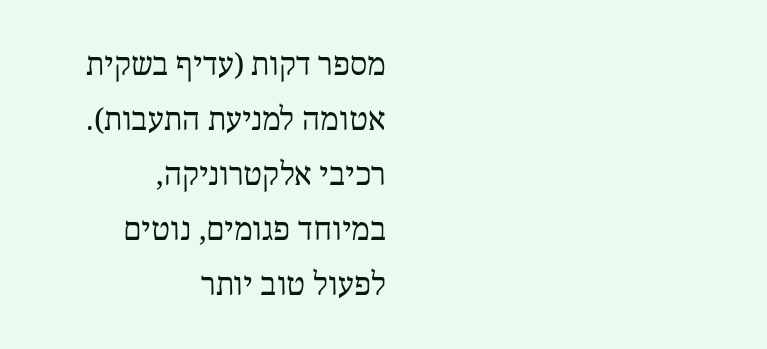מספר דקות (עדיף בשקית אטומה למניעת התעבות). רכיבי אלקטרוניקה, במיוחד פגומים, נוטים לפעול טוב יותר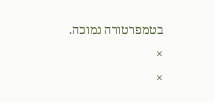בטמפרטורה נמוכה.
×
×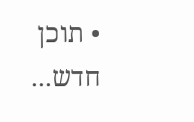• תוכן חדש...